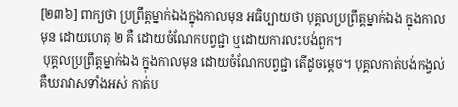[២៣៦] ពាក្យថា ប្រព្រឹត្តម្នាក់ឯងក្នុងកាលមុន អធិប្បាយថា បុគ្គលប្រព្រឹត្តម្នាក់ឯង ក្នុងកាលមុន ដោយហេតុ ២ គឺ ដោយចំណែកបព្វជ្ជា ឬដោយការលះបង់ពួក។
 បុគ្គលប្រព្រឹត្តម្នាក់ឯង ក្នុងកាលមុន ដោយចំណែកបព្វជ្ជា តើដូចម្តេច។ បុគ្គលកាត់បង់កង្វល់ គឺឃរាវាសទាំងអស់ កាត់ប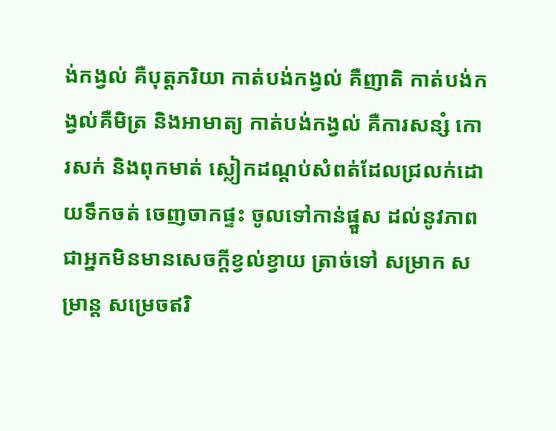ង់កង្វល់ គឺបុត្តភរិយា កាត់បង់កង្វល់ គឺញាតិ កាត់បង់កង្វល់គឺមិត្រ និងអាមាត្យ កាត់បង់កង្វល់ គឺការសន្សំ កោរសក់ និងពុកមាត់ ស្លៀកដណ្តប់សំពត់ដែលជ្រលក់ដោយទឹកចត់ ចេញចាកផ្ទះ ចូលទៅកាន់ផ្នួស ដល់នូវភាពជាអ្នកមិនមានសេចក្តីខ្វល់ខ្វាយ ត្រាច់ទៅ សម្រាក សម្រាន្ត សម្រេចឥរិ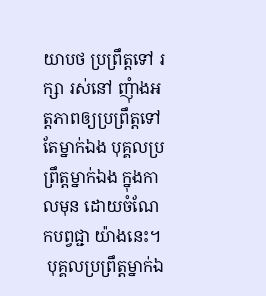យាបថ ប្រព្រឹត្តទៅ រក្សា រស់នៅ ញុំាងអត្តភាពឲ្យប្រព្រឹត្តទៅតែម្នាក់ឯង បុគ្គលប្រព្រឹត្តម្នាក់ឯង ក្នុងកាលមុន ដោយចំណែកបព្វជ្ជា យ៉ាងនេះ។
 បុគ្គលប្រព្រឹត្តម្នាក់ឯ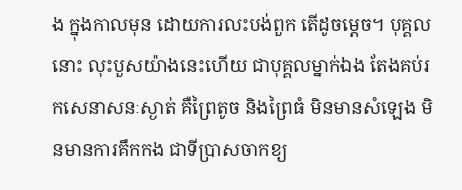ង ក្នុងកាលមុន ដោយការលះបង់ពួក តើដូចម្តេច។ បុគ្គលនោះ លុះបួសយ៉ាងនេះហើយ ជាបុគ្គលម្នាក់ឯង តែងគប់រកសេនាសនៈស្ងាត់ គឺព្រៃតូច និងព្រៃធំ មិនមានសំឡេង មិនមានការគឹកកង ជាទីបា្រសចាកខ្យ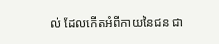ល់ ដែលកើតអំពីកាយនៃជន ជា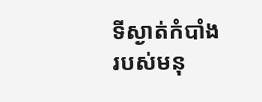ទីស្ងាត់កំបាំងរបស់មនុ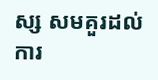ស្ស សមគួរដល់ការ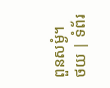ពួនសម្ងំ។
ថយ | ទំព័រ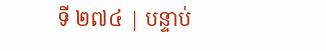ទី ២៧៤ | បន្ទាប់